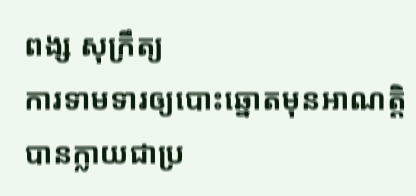ពង្ស សុក្រឹត្យ
ការទាមទារឲ្យបោះឆ្នោតមុនអាណត្តិ បានក្លាយជាប្រ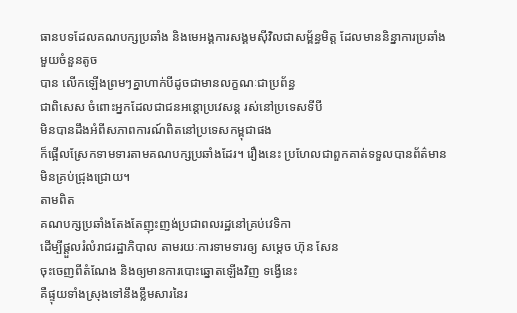ធានបទដែលគណបក្សប្រឆាំង និងមេអង្គការសង្គមស៊ីវិលជាសម្ព័ន្ធមិត្ត ដែលមាននិន្នាការប្រឆាំងមួយចំនួនតូច
បាន លើកឡើងព្រមៗគ្នាហាក់បីដូចជាមានលក្ខណៈជាប្រព័ន្ធ
ជាពិសេស ចំពោះអ្នកដែលជាជនអន្តោប្រវេសន្ត រស់នៅប្រទេសទីបី
មិនបានដឹងអំពីសភាពការណ៍ពិតនៅប្រទេសកម្ពុជាផង
ក៏ផ្អើលស្រែកទាមទារតាមគណបក្សប្រឆាំងដែរ។ រឿងនេះ ប្រហែលជាពួកគាត់ទទួលបានព័ត៌មាន
មិនគ្រប់ជ្រុងជ្រោយ។
តាមពិត
គណបក្សប្រឆាំងតែងតែញុះញង់ប្រជាពលរដ្ឋនៅគ្រប់វេទិកា
ដើម្បីផ្តួលរំលំរាជរដ្ឋាភិបាល តាមរយៈការទាមទារឲ្យ សម្តេច ហ៊ុន សែន
ចុះចេញពីតំណែង និងឲ្យមានការបោះឆ្នោតឡើងវិញ ទង្វើនេះ
គឺផ្ទុយទាំងស្រុងទៅនឹងខ្លឹមសារនៃរ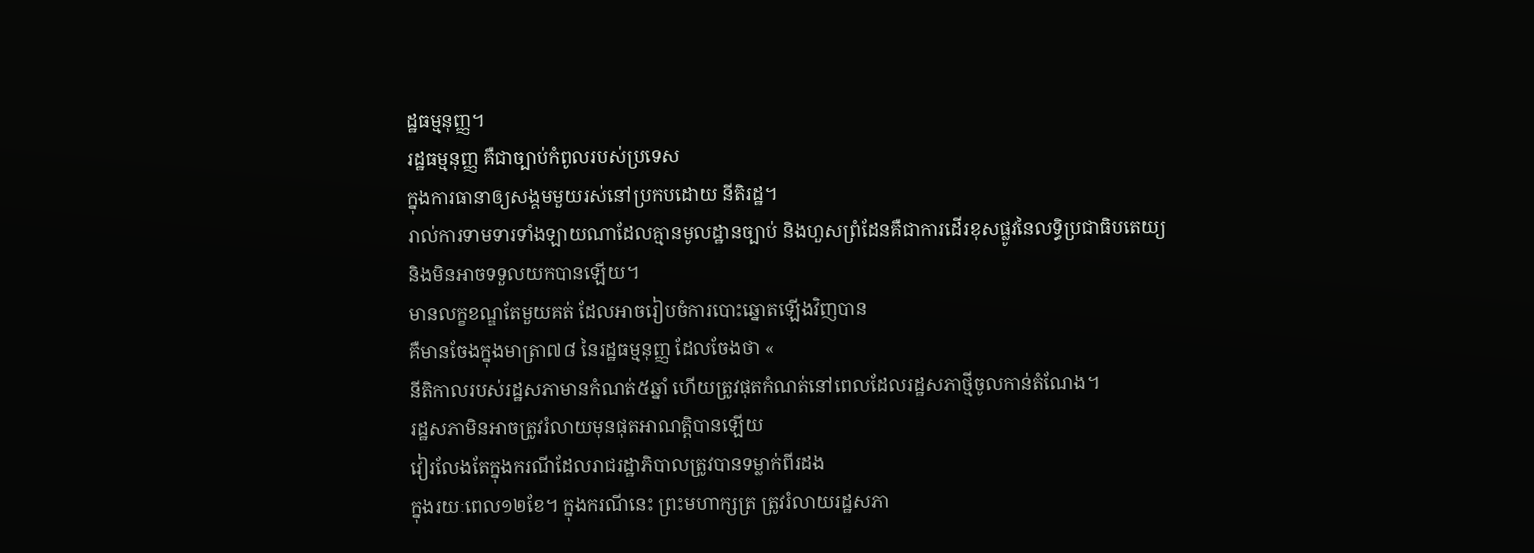ដ្ឋធម្មនុញ្ញ។
រដ្ឋធម្មនុញ្ញ គឺជាច្បាប់កំពូលរបស់ប្រទេស
ក្នុងការធានាឲ្យសង្គមមួយរស់នៅប្រកបដោយ នីតិរដ្ឋ។
រាល់ការទាមទារទាំងឡាយណាដែលគ្មានមូលដ្ឋានច្បាប់ និងហួសព្រំដែនគឺជាការដើរខុសផ្លូវនៃលទ្ធិប្រជាធិបតេយ្យ
និងមិនអាចទទួលយកបានឡើយ។
មានលក្ខខណ្ឌតែមួយគត់ ដែលអាចរៀបចំការបោះឆ្នោតឡើងវិញបាន
គឺមានចែងក្នុងមាត្រា៧៨ នៃរដ្ឋធម្មនុញ្ញ ដែលចែងថា «
នីតិកាលរបស់រដ្ឋសភាមានកំណត់៥ឆ្នាំ ហើយត្រូវផុតកំណត់នៅពេលដែលរដ្ឋសភាថ្មីចូលកាន់តំណែង។
រដ្ឋសភាមិនអាចត្រូវរំលាយមុនផុតអាណត្តិបានឡើយ
វៀរលែងតែក្នុងករណីដែលរាជរដ្ឋាភិបាលត្រូវបានទម្លាក់ពីរដង
ក្នុងរយៈពេល១២ខែ។ ក្នុងករណីនេះ ព្រះមហាក្សត្រ ត្រូវរំលាយរដ្ឋសភា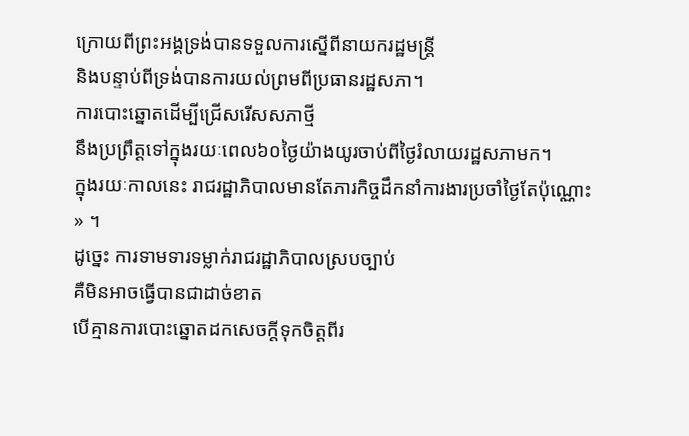ក្រោយពីព្រះអង្គទ្រង់បានទទួលការស្នើពីនាយករដ្ឋមន្ត្រី
និងបន្ទាប់ពីទ្រង់បានការយល់ព្រមពីប្រធានរដ្ឋសភា។
ការបោះឆ្នោតដើម្បីជ្រើសរើសសភាថ្មី
នឹងប្រព្រឹត្តទៅក្នុងរយៈពេល៦០ថ្ងៃយ៉ាងយូរចាប់ពីថ្ងៃរំលាយរដ្ឋសភាមក។
ក្នុងរយៈកាលនេះ រាជរដ្ឋាភិបាលមានតែភារកិច្ចដឹកនាំការងារប្រចាំថ្ងៃតែប៉ុណ្ណោះ
» ។
ដូច្នេះ ការទាមទារទម្លាក់រាជរដ្ឋាភិបាលស្របច្បាប់
គឺមិនអាចធ្វើបានជាដាច់ខាត
បើគ្មានការបោះឆ្នោតដកសេចក្តីទុកចិត្តពីរ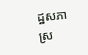ដ្ឋសភា
ស្រ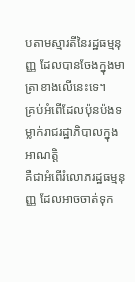បតាមស្មារតីនៃរដ្ឋធម្មនុញ្ញ ដែលបានចែងក្នុងមាត្រាខាងលើនេះទេ។
គ្រប់អំពើដែលប៉ុនប៉ងទម្លាក់រាជរដ្ឋាភិបាលក្នុងអាណត្តិ
គឺជាអំពើរំលោភរដ្ឋធម្មនុញ្ញ ដែលអាចចាត់ទុក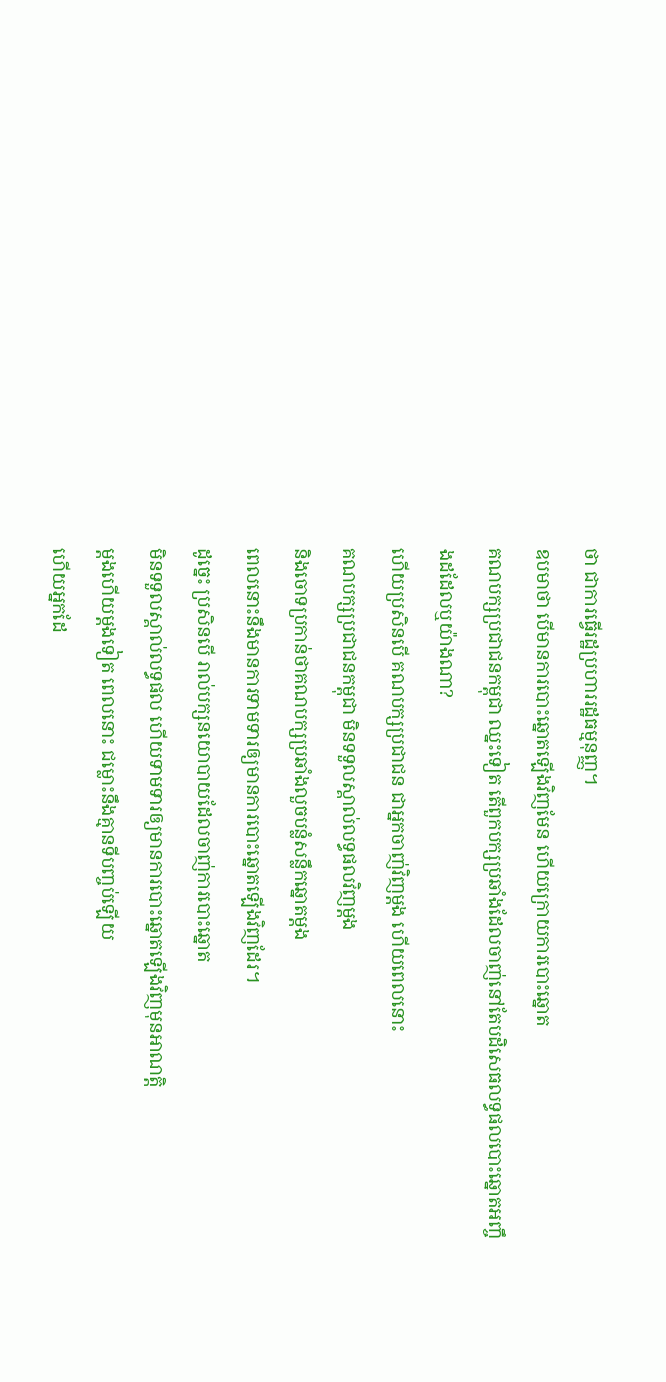ថា ជាការធ្វើរដ្ឋប្រហាររដ្ឋធម្មនុញ្ញ។
ឧបមាថា បើមានការបោះឆ្នោតឡើងវិញមែន ហើយក្រោយការបោះឆ្នោត
គណបក្សប្រជាជនកម្ពុជា ឈ្នះទៀត តើពួកបក្សប្រឆាំងដែលចាញ់នៅតែបដិសេធលទ្ធផលបោះឆ្នោតអញ្ចឹងដដែលឬយ៉ាងណា?
ហើយប្រសិនបើ គណបក្សប្រជាជន ជាអ្នកចាញ់វិញម្តង ហើយពេលនោះ
គណបក្សប្រជាជនកម្ពុជា មិនទទួលស្គាល់លទ្ធផលវិញម្តង
និងចោទប្រកាន់ថាគណបក្សប្រឆាំងលួចបន្លំសន្លឹកឆ្នោតម្តង
ពេលនោះនឹងមានការទាមទារឲ្យមានការបោះឆ្នោតឡើងវិញដែរ។
ដូច្នេះ ប្រសិនបើ រាល់បក្សនយោបាយដែលចាញ់ការបោះឆ្នោត
មិនទទួលស្គាល់លទ្ធផល ហើយទាមទារឲ្យមានការបោះឆ្នោតឡើងវិញមុនអាណត្តិ
ម្តងហើយម្តងទៀត ពេលនោះ ជម្លោះនឹងគ្មានទីបញ្ចប់ឡើយ
ហើយអ្នកដែ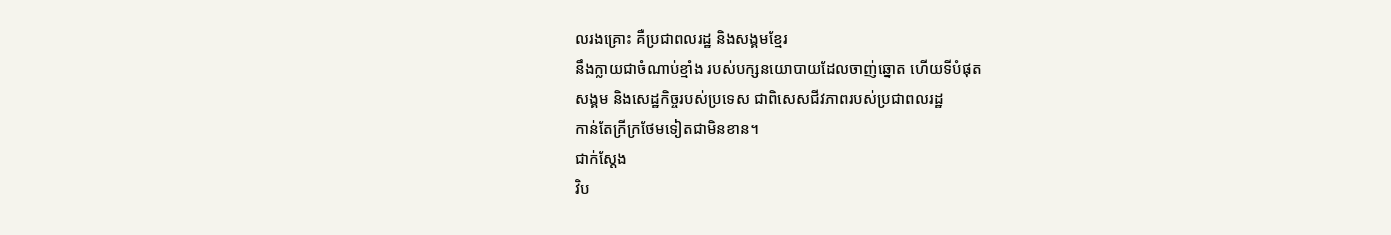លរងគ្រោះ គឺប្រជាពលរដ្ឋ និងសង្គមខ្មែរ
នឹងក្លាយជាចំណាប់ខ្មាំង របស់បក្សនយោបាយដែលចាញ់ឆ្នោត ហើយទីបំផុត
សង្គម និងសេដ្ឋកិច្ចរបស់ប្រទេស ជាពិសេសជីវភាពរបស់ប្រជាពលរដ្ឋ
កាន់តែក្រីក្រថែមទៀតជាមិនខាន។
ជាក់ស្តែង
វិប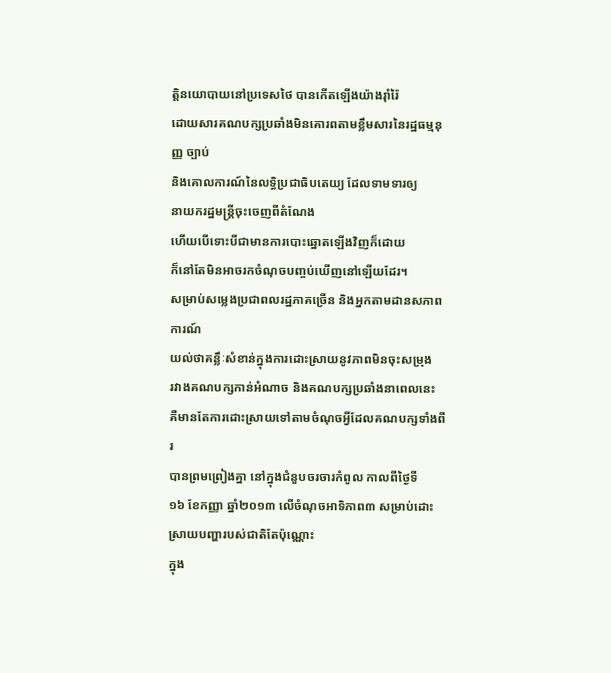ត្តិនយោបាយនៅប្រទេសថៃ បានកើតឡើងយ៉ាងរ៉ាំរ៉ៃ
ដោយសារគណបក្សប្រឆាំងមិនគោរពតាមខ្លឹមសារនៃរដ្ឋធម្មនុញ្ញ ច្បាប់
និងគោលការណ៍នៃលទ្ធិប្រជាធិបតេយ្យ ដែលទាមទារឲ្យ
នាយករដ្ឋមន្ត្រីចុះចេញពីតំណែង
ហើយបើទោះបីជាមានការបោះឆ្នោតឡើងវិញក៏ដោយ
ក៏នៅតែមិនអាចរកចំណុចបញ្ចប់ឃើញនៅឡើយដែរ។
សម្រាប់សម្លេងប្រជាពលរដ្ឋភាគច្រើន និងអ្នកតាមដានសភាពការណ៍
យល់ថាគន្លឹៈសំខាន់ក្នុងការដោះស្រាយនូវភាពមិនចុះសម្រុង
រវាងគណបក្សកាន់អំណាច និងគណបក្សប្រឆាំងនាពេលនេះ
គឺមានតែការដោះស្រាយទៅតាមចំណុចអ្វីដែលគណបក្សទាំងពីរ
បានព្រមព្រៀងគ្នា នៅក្នុងជំនួបចរចារកំពូល កាលពីថ្ងៃទី
១៦ ខែកញ្ញា ឆ្នាំ២០១៣ លើចំណុចអាទិភាព៣ សម្រាប់ដោះស្រាយបញ្ហារបស់ជាតិតែប៉ុណ្ណោះ
ក្នុង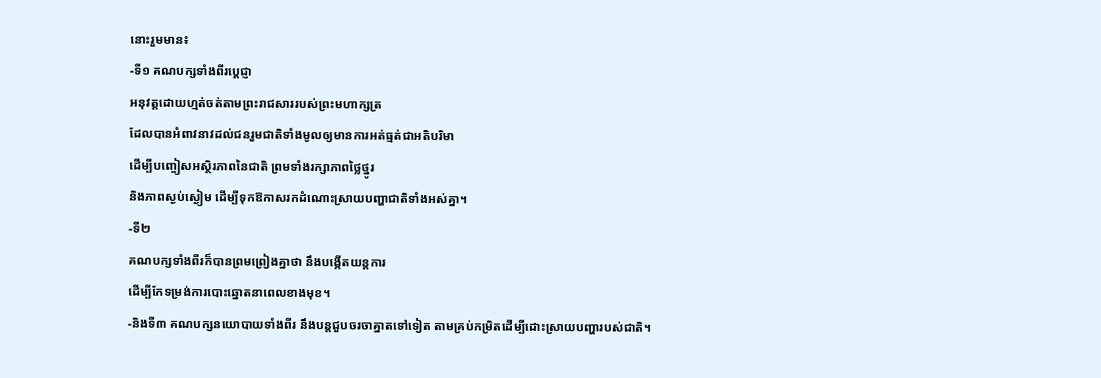នោះរួមមាន៖
-ទី១ គណបក្សទាំងពីរប្តេជ្ញា
អនុវត្តដោយហ្មត់ចត់តាមព្រះរាជសាររបស់ព្រះមហាក្សត្រ
ដែលបានអំពាវនាវដល់ជនរួមជាតិទាំងមូលឲ្យមានការអត់ធ្មត់ជាអតិបរិមា
ដើម្បីបញ្ចៀសអស្ថិរភាពនៃជាតិ ព្រមទាំងរក្សាភាពថ្លៃថ្នូរ
និងភាពស្ងប់ស្ងៀម ដើម្បីទុកឱកាសរកដំណោះស្រាយបញ្ហាជាតិទាំងអស់គ្នា។
-ទី២
គណបក្សទាំងពីរក៏បានព្រមព្រៀងគ្នាថា នឹងបង្កើតយន្តការ
ដើម្បីកែទម្រង់ការបោះឆ្នោតនាពេលខាងមុខ។
-និងទី៣ គណបក្សនយោបាយទាំងពីរ នឹងបន្តជួបចរចាគ្នាតទៅទៀត តាមគ្រប់កម្រិតដើម្បីដោះស្រាយបញ្ហារបស់ជាតិ។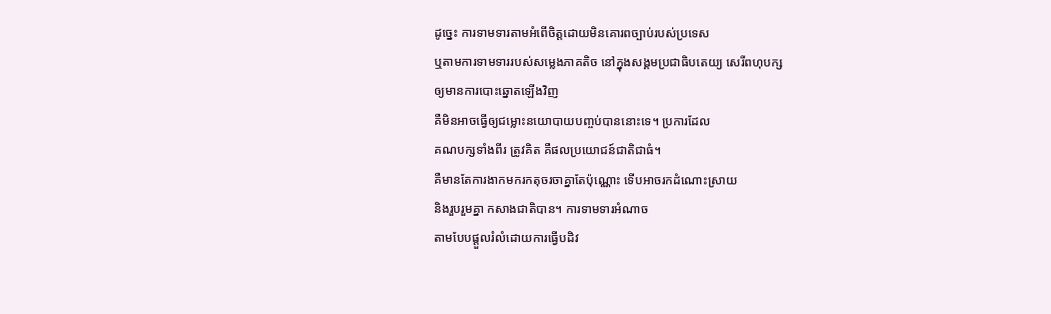ដូច្នេះ ការទាមទារតាមអំពើចិត្តដោយមិនគោរពច្បាប់របស់ប្រទេស
ឬតាមការទាមទាររបស់សម្លេងភាគតិច នៅក្នុងសង្គមប្រជាធិបតេយ្យ សេរីពហុបក្ស
ឲ្យមានការបោះឆ្នោតឡើងវិញ
គឺមិនអាចធ្វើឲ្យជម្លោះនយោបាយបញ្ចប់បាននោះទេ។ ប្រការដែល
គណបក្សទាំងពីរ ត្រូវគិត គឺផលប្រយោជន៍ជាតិជាធំ។
គឺមានតែការងាកមករកតុចរចាគ្នាតែប៉ុណ្ណោះ ទើបអាចរកដំណោះស្រាយ
និងរួបរួមគ្នា កសាងជាតិបាន។ ការទាមទារអំណាច
តាមបែបផ្តួលរំលំដោយការធ្វើបដិវ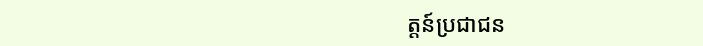ត្តន៍ប្រជាជន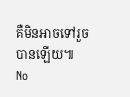គឺមិនអាចទៅរួចបានឡើយ៕
No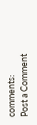comments:
Post a Comment